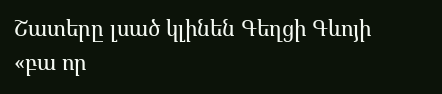Շատերը լսած կլինեն Գեղցի Գևոյի «բա որ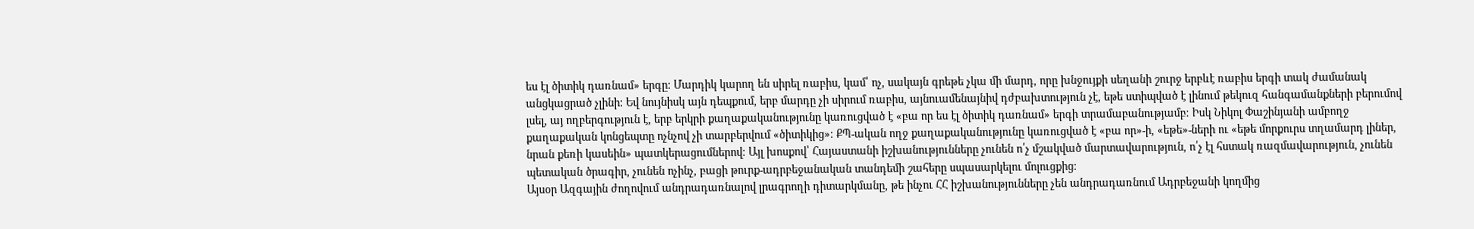ես էլ ծիտիկ դառնամ» երգը։ Մարդիկ կարող են սիրել ռաբիս, կամ՝ ոչ, սակայն գրեթե չկա մի մարդ, որը խնջույքի սեղանի շուրջ երբևէ ռաբիս երգի տակ ժամանակ անցկացրած չլինի։ Եվ նույնիսկ այն դեպքում, երբ մարդը չի սիրում ռաբիս, այնուամենայնիվ դժբախտություն չէ, եթե ստիպված է լինում թեկուզ հանգամանքների բերումով լսել, այ ողբերգություն է, երբ երկրի քաղաքականությունը կառուցված է «բա որ ես էլ ծիտիկ դառնամ» երգի տրամաբանությամբ։ Իսկ Նիկոլ Փաշինյանի ամբողջ քաղաքական կոնցեպտը ոչնչով չի տարբերվում «ծիտիկից»։ ՔՊ-ական ողջ քաղաքականությունը կառուցված է «բա որ»-ի, «եթե»-ների ու «եթե մորքուրս տղամարդ լիներ, նրան քեռի կասեին» պատկերացումներով։ Այլ խոսքով՝ Հայաստանի իշխանությունները չունեն ո՛չ մշակված մարտավարություն, ո՛չ էլ հստակ ռազմավարություն, չունեն պետական ծրագիր, չունեն ոչինչ, բացի թուրք-ադրբեջանական տանդեմի շահերը սպասարկելու մոլուցքից։
Այսօր Ազգային ժողովում անդրադառնալով լրագրողի դիտարկմանը, թե ինչու ՀՀ իշխանությունները չեն անդրադառնում Ադրբեջանի կողմից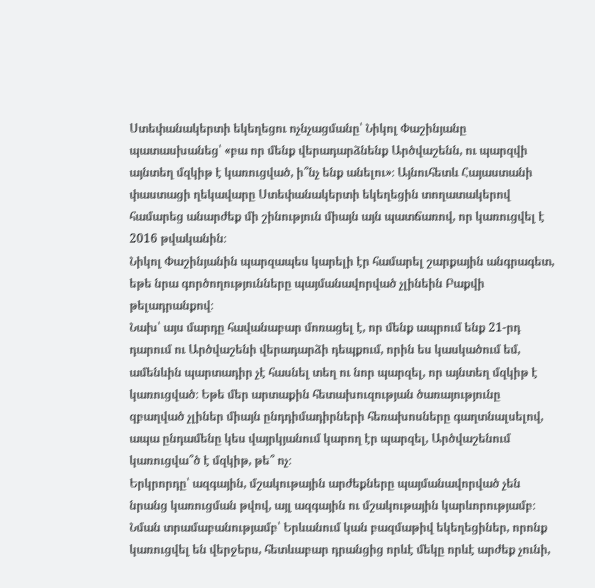Ստեփանակերտի եկեղեցու ոչնչացմանը՝ Նիկոլ Փաշինյանը պատասխանեց՝ «բա որ մենք վերադարձնենք Արծվաշենն, ու պարզվի այնտեղ մզկիթ է կառուցված, ի՞նչ ենք անելու»։ Այնուհետև Հայաստանի փաստացի ղեկավարը Ստեփանակերտի եկեղեցին տողատակերով համարեց անարժեք մի շինություն միայն այն պատճառով, որ կառուցվել է 2016 թվականին։
Նիկոլ Փաշինյանին պարզապես կարելի էր համարել շարքային անգրագետ, եթե նրա գործողությունները պայմանավորված չլինեին Բաքվի թելադրանքով։
Նախ՝ այս մարդը հավանաբար մոռացել է, որ մենք ապրում ենք 21-րդ դարում ու Արծվաշենի վերադարձի դեպքում, որին ես կասկածում եմ, ամենևին պարտադիր չէ հասնել տեղ ու նոր պարզել, որ այնտեղ մզկիթ է կառուցված։ Եթե մեր արտաքին հետախուզության ծառայությունը զբաղված չլիներ միայն ընդդիմադիրների հեռախոսները գաղտնալսելով, ապա ընդամենը կես վայրկյանում կարող էր պարզել, Արծվաշենում կառուցվա՞ծ է մզկիթ, թե՞ ոչ։
Երկրորդը՝ ազգային, մշակութային արժեքները պայմանավորված չեն նրանց կառուցման թվով, այլ ազգային ու մշակութային կարևորությամբ։ Նման տրամաբանությամբ՝ Երևանում կան բազմաթիվ եկեղեցիներ, որոնք կառուցվել են վերջերս, հետևաբար դրանցից որևէ մեկը որևէ արժեք չունի,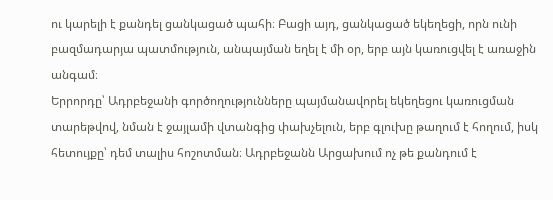ու կարելի է քանդել ցանկացած պահի։ Բացի այդ, ցանկացած եկեղեցի, որն ունի բազմադարյա պատմություն, անպայման եղել է մի օր, երբ այն կառուցվել է առաջին անգամ։
Երրորդը՝ Ադրբեջանի գործողությունները պայմանավորել եկեղեցու կառուցման տարեթվով, նման է ջայլամի վտանգից փախչելուն, երբ գլուխը թաղում է հողում, իսկ հետույքը՝ դեմ տալիս հոշոտման։ Ադրբեջանն Արցախում ոչ թե քանդում է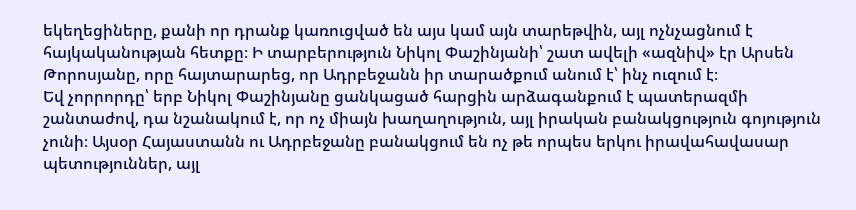եկեղեցիները, քանի որ դրանք կառուցված են այս կամ այն տարեթվին, այլ ոչնչացնում է հայկականության հետքը։ Ի տարբերություն Նիկոլ Փաշինյանի՝ շատ ավելի «ազնիվ» էր Արսեն Թորոսյանը, որը հայտարարեց, որ Ադրբեջանն իր տարածքում անում է՝ ինչ ուզում է։
Եվ չորրորդը՝ երբ Նիկոլ Փաշինյանը ցանկացած հարցին արձագանքում է պատերազմի շանտաժով, դա նշանակում է, որ ոչ միայն խաղաղություն, այլ իրական բանակցություն գոյություն չունի։ Այսօր Հայաստանն ու Ադրբեջանը բանակցում են ոչ թե որպես երկու իրավահավասար պետություններ, այլ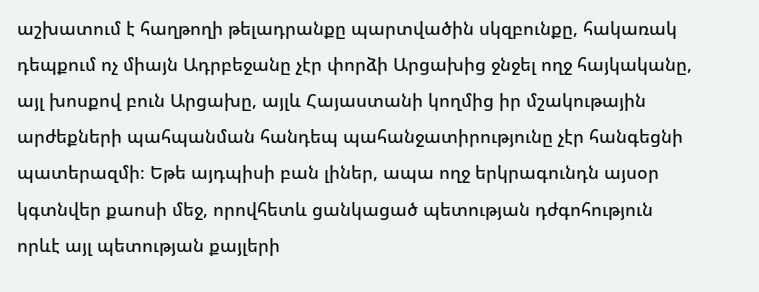աշխատում է հաղթողի թելադրանքը պարտվածին սկզբունքը, հակառակ դեպքում ոչ միայն Ադրբեջանը չէր փորձի Արցախից ջնջել ողջ հայկականը, այլ խոսքով բուն Արցախը, այլև Հայաստանի կողմից իր մշակութային արժեքների պահպանման հանդեպ պահանջատիրությունը չէր հանգեցնի պատերազմի։ Եթե այդպիսի բան լիներ, ապա ողջ երկրագունդն այսօր կգտնվեր քաոսի մեջ, որովհետև ցանկացած պետության դժգոհություն որևէ այլ պետության քայլերի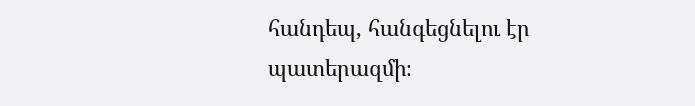հանդեպ, հանգեցնելու էր պատերազմի։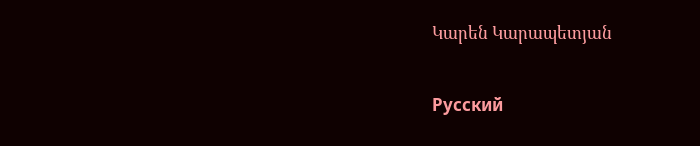Կարեն Կարապետյան

Русский